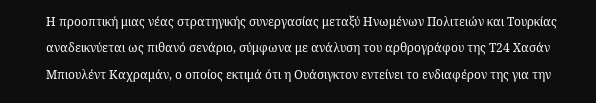Η προοπτική μιας νέας στρατηγικής συνεργασίας μεταξύ Ηνωμένων Πολιτειών και Τουρκίας αναδεικνύεται ως πιθανό σενάριο, σύμφωνα με ανάλυση του αρθρογράφου της Τ24 Χασάν Μπιουλέντ Καχραμάν, ο οποίος εκτιμά ότι η Ουάσιγκτον εντείνει το ενδιαφέρον της για την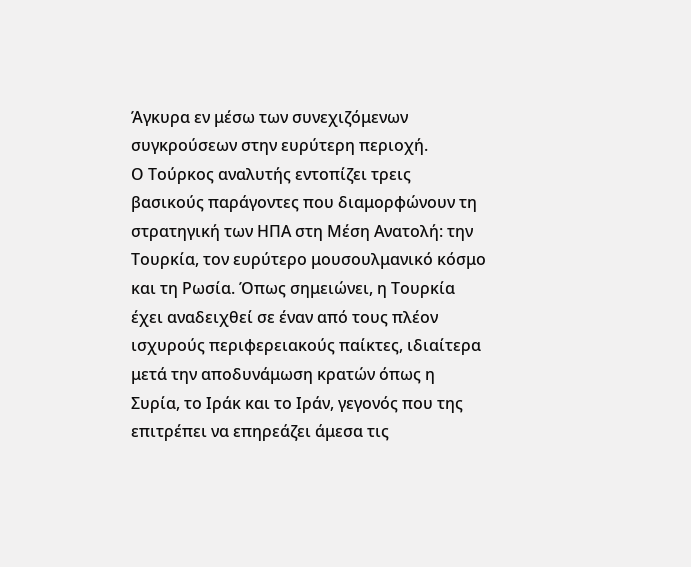Άγκυρα εν μέσω των συνεχιζόμενων συγκρούσεων στην ευρύτερη περιοχή.
Ο Τούρκος αναλυτής εντοπίζει τρεις βασικούς παράγοντες που διαμορφώνουν τη στρατηγική των ΗΠΑ στη Μέση Ανατολή: την Τουρκία, τον ευρύτερο μουσουλμανικό κόσμο και τη Ρωσία. Όπως σημειώνει, η Τουρκία έχει αναδειχθεί σε έναν από τους πλέον ισχυρούς περιφερειακούς παίκτες, ιδιαίτερα μετά την αποδυνάμωση κρατών όπως η Συρία, το Ιράκ και το Ιράν, γεγονός που της επιτρέπει να επηρεάζει άμεσα τις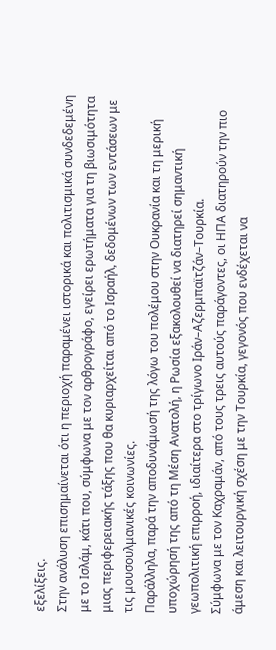εξελίξεις.
Στην ανάλυση επισημαίνεται ότι η περιοχή παραμένει ιστορικά και πολιτισμικά συνδεδεμένη με το Ισλάμ, κάτι που, σύμφωνα με τον αρθρογράφο, εγείρει ερωτήματα για τη βιωσιμότητα μιας περιφερειακής τάξης που θα κυριαρχείται από το Ισραήλ, δεδομένων των εντάσεων με τις μουσουλμανικές κοινωνίες.
Παράλληλα, παρά την αποδυνάμωσή της λόγω του πολέμου στην Ουκρανία και τη μερική υποχώρησή της από τη Μέση Ανατολή, η Ρωσία εξακολουθεί να διατηρεί σημαντική γεωπολιτική επιρροή, ιδιαίτερα στο τρίγωνο Ιράν–Αζερμπαϊτζάν–Τουρκία.
Σύμφωνα με τον Καχραμάν, από τους τρεις αυτούς παράγοντες, οι ΗΠΑ διατηρούν την πιο άμεση και λειτουργική σχέση με την Τουρκία, γεγονός που ενδέχεται να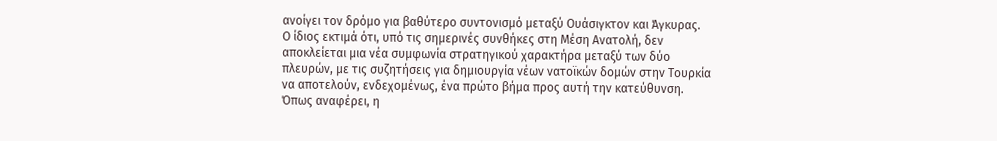ανοίγει τον δρόμο για βαθύτερο συντονισμό μεταξύ Ουάσιγκτον και Άγκυρας.
Ο ίδιος εκτιμά ότι, υπό τις σημερινές συνθήκες στη Μέση Ανατολή, δεν αποκλείεται μια νέα συμφωνία στρατηγικού χαρακτήρα μεταξύ των δύο πλευρών, με τις συζητήσεις για δημιουργία νέων νατοϊκών δομών στην Τουρκία να αποτελούν, ενδεχομένως, ένα πρώτο βήμα προς αυτή την κατεύθυνση.
Όπως αναφέρει, η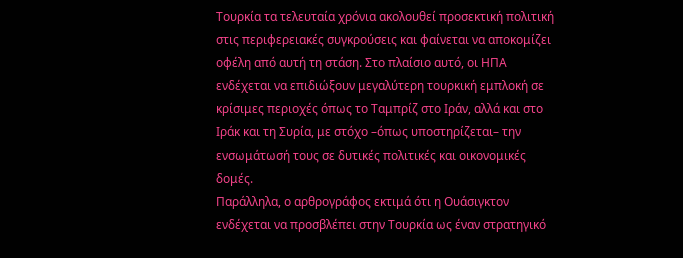Τουρκία τα τελευταία χρόνια ακολουθεί προσεκτική πολιτική στις περιφερειακές συγκρούσεις και φαίνεται να αποκομίζει οφέλη από αυτή τη στάση. Στο πλαίσιο αυτό, οι ΗΠΑ ενδέχεται να επιδιώξουν μεγαλύτερη τουρκική εμπλοκή σε κρίσιμες περιοχές όπως το Ταμπρίζ στο Ιράν, αλλά και στο Ιράκ και τη Συρία, με στόχο –όπως υποστηρίζεται– την ενσωμάτωσή τους σε δυτικές πολιτικές και οικονομικές δομές.
Παράλληλα, ο αρθρογράφος εκτιμά ότι η Ουάσιγκτον ενδέχεται να προσβλέπει στην Τουρκία ως έναν στρατηγικό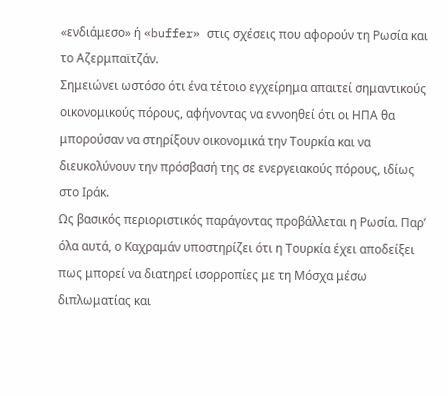«ενδιάμεσο» ή «buffer» στις σχέσεις που αφορούν τη Ρωσία και το Αζερμπαϊτζάν.
Σημειώνει ωστόσο ότι ένα τέτοιο εγχείρημα απαιτεί σημαντικούς οικονομικούς πόρους, αφήνοντας να εννοηθεί ότι οι ΗΠΑ θα μπορούσαν να στηρίξουν οικονομικά την Τουρκία και να διευκολύνουν την πρόσβασή της σε ενεργειακούς πόρους, ιδίως στο Ιράκ.
Ως βασικός περιοριστικός παράγοντας προβάλλεται η Ρωσία. Παρ’ όλα αυτά, ο Καχραμάν υποστηρίζει ότι η Τουρκία έχει αποδείξει πως μπορεί να διατηρεί ισορροπίες με τη Μόσχα μέσω διπλωματίας και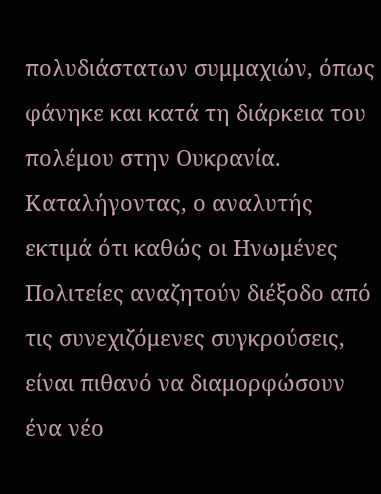πολυδιάστατων συμμαχιών, όπως φάνηκε και κατά τη διάρκεια του πολέμου στην Ουκρανία.
Καταλήγοντας, ο αναλυτής εκτιμά ότι καθώς οι Ηνωμένες Πολιτείες αναζητούν διέξοδο από τις συνεχιζόμενες συγκρούσεις, είναι πιθανό να διαμορφώσουν ένα νέο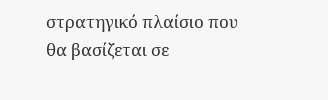στρατηγικό πλαίσιο που θα βασίζεται σε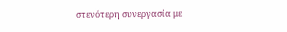στενότερη συνεργασία με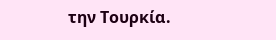την Τουρκία.